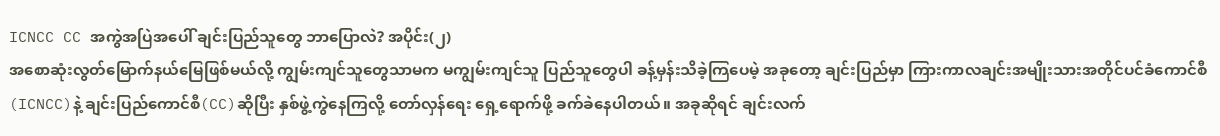ICNCC CC အကွဲအပြဲအပေါ် ချင်းပြည်သူတွေ ဘာပြောလဲ? အပိုင်း(၂)
အစောဆုံးလွတ်မြောက်နယ်မြေဖြစ်မယ်လို့ ကျွမ်းကျင်သူတွေသာမက မကျွမ်းကျင်သူ ပြည်သူတွေပါ ခန့်မှန်းသိခဲ့ကြပေမဲ့ အခုတော့ ချင်းပြည်မှာ ကြားကာလချင်းအမျိုးသားအတိုင်ပင်ခံကောင်စီ(ICNCC)နဲ့ ချင်းပြည်ကောင်စီ(CC)ဆိုပြီး နှစ်ဖွဲ့ကွဲနေကြလို့ တော်လှန်ရေး ရှေ့ရောက်ဖို့ ခက်ခဲနေပါတယ်။ အခုဆိုရင် ချင်းလက်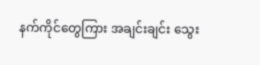နက်ကိုင်တွေကြား အချင်းချင်း သွေး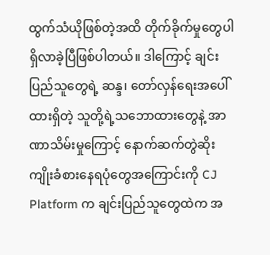ထွက်သံယိုဖြစ်တဲ့အထိ တိုက်ခိုက်မှုတွေပါရှိလာခဲ့ပြီဖြစ်ပါတယ်။ ဒါကြောင့် ချင်းပြည်သူတွေရဲ့ ဆန္ဒ၊ တော်လှန်ရေးအပေါ်ထားရှိတဲ့ သူတို့ရဲ့သဘောထားတွေနဲ့ အာဏာသိမ်းမှုကြောင့် နောက်ဆက်တွဲဆိုးကျိုးခံစားနေရပုံတွေအကြောင်းကို CJ Platform က ချင်းပြည်သူတွေထဲက အ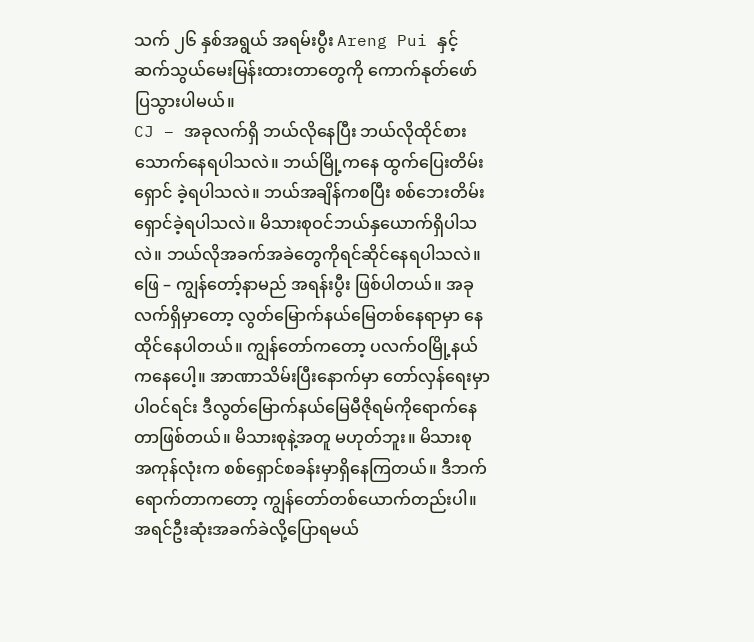သက် ၂၆ နှစ်အရွယ် အရမ်းပွီး Areng Pui နှင့် ဆက်သွယ်မေးမြန်းထားတာတွေကို ကောက်နုတ်ဖော်ပြသွားပါမယ်။
CJ – အခုလက်ရှိ ဘယ်လိုနေပြီး ဘယ်လိုထိုင်စားသောက်နေရပါသလဲ။ ဘယ်မြို့ကနေ ထွက်ပြေးတိမ်းရှောင် ခဲ့ရပါသလဲ။ ဘယ်အချိန်ကစပြီး စစ်ဘေးတိမ်းရှောင်ခဲ့ရပါသလဲ။ မိသားစုဝင်ဘယ်နှယောက်ရှိပါသလဲ။ ဘယ်လိုအခက်အခဲတွေကိုရင်ဆိုင်နေရပါသလဲ။
ဖြေ – ကျွန်တော့်နာမည် အရန်းပွီး ဖြစ်ပါတယ်။ အခုလက်ရှိမှာတော့ လွတ်မြောက်နယ်မြေတစ်နေရာမှာ နေထိုင်နေပါတယ်။ ကျွန်တော်ကတော့ ပလက်ဝမြို့နယ်ကနေပေါ့။ အာဏာသိမ်းပြီးနောက်မှာ တော်လှန်ရေးမှာ ပါဝင်ရင်း ဒီလွတ်မြောက်နယ်မြေမီဇိုရမ်ကိုရောက်နေတာဖြစ်တယ်။ မိသားစုနဲ့အတူ မဟုတ်ဘူး။ မိသားစု အကုန်လုံးက စစ်ရှောင်စခန်းမှာရှိနေကြတယ်။ ဒီဘက်ရောက်တာကတော့ ကျွန်တော်တစ်ယောက်တည်းပါ။
အရင်ဦးဆုံးအခက်ခဲလို့ပြောရမယ်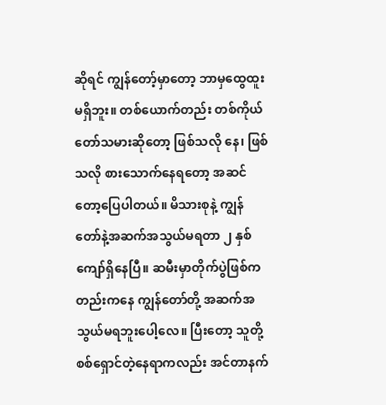ဆိုရင် ကျွန်တော့်မှာတော့ ဘာမှထွေထူးမရှိဘူး။ တစ်ယောက်တည်း တစ်ကိုယ်တော်သမားဆိုတော့ ဖြစ်သလို နေ၊ ဖြစ်သလို စားသောက်နေရတော့ အဆင်တော့ပြေပါတယ်။ မိသားစုနဲ့ ကျွန်တော်နဲ့အဆက်အသွယ်မရတာ ၂ နှစ်ကျော်ရှိနေပြီ။ ဆမီးမှာတိုက်ပွဲဖြစ်ကတည်းကနေ ကျွန်တော်တို့ အဆက်အသွယ်မရဘူးပေါ့လေ။ ပြီးတော့ သူတို့ စစ်ရှောင်တဲ့နေရာကလည်း အင်တာနက်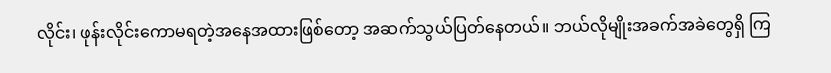လိုင်း၊ ဖုန်းလိုင်းကောမရတဲ့အနေအထားဖြစ်တော့ အဆက်သွယ်ပြတ်နေတယ်။ ဘယ်လိုမျိုးအခက်အခဲတွေရှိ ကြ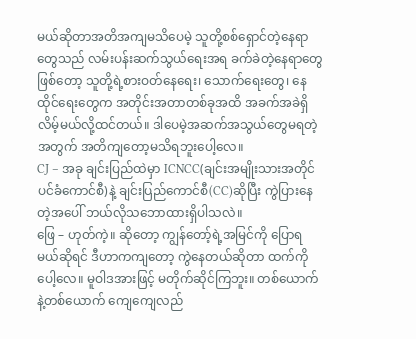မယ်ဆိုတာအတိအကျမသိပေမဲ့ သူတို့စစ်ရှောင်တဲ့နေရာတွေသည် လမ်းပန်းဆက်သွယ်ရေးအရ ခက်ခဲတဲ့နေရာတွေဖြစ်တော့ သူတို့ရဲ့စားဝတ်နေရေး၊ သောက်ရေးတွေ၊ နေထိုင်ရေးတွေက အတိုင်းအတာတစ်ခုအထိ အခက်အခဲရှိလိမ့်မယ်လို့ထင်တယ်။ ဒါပေမဲ့အဆက်အသွယ်တွေမရတဲ့အတွက် အတိကျတော့မသိရဘူးပေါ့လေ။
CJ – အခု ချင်းပြည်ထဲမှာ ICNCC(ချင်းအမျိုးသားအတိုင်ပင်ခံကောင်စီ)နဲ့ ချင်းပြည်ကောင်စီ(CC)ဆိုပြီး ကွဲပြားနေတဲ့အပေါ် ဘယ်လိုသဘောထားရှိပါသလဲ။
ဖြေ – ဟုတ်ကဲ့။ ဆိုတော့ ကျွန်တော့်ရဲ့အမြင်ကို ပြောရမယ်ဆိုရင် ဒီဟာကကျတော့ ကွဲနေတယ်ဆိုတာ ထက်ကိုပေါ့လေ။ မူဝါဒအားဖြင့် မတိုက်ဆိုင်ကြဘူး။ တစ်ယောက်နဲ့တစ်ယောက် ကျေကျေလည်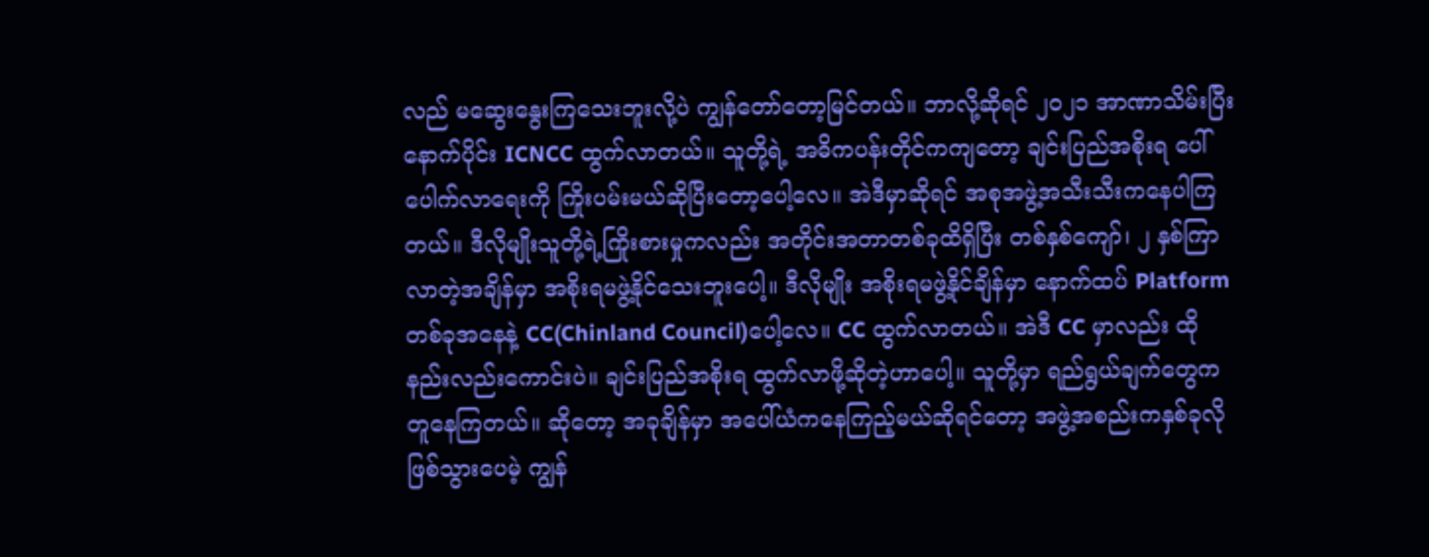လည် မဆွေးနွေးကြသေးဘူးလို့ပဲ ကျွန်တော်တော့မြင်တယ်။ ဘာလို့ဆိုရင် ၂၀၂၁ အာဏာသိမ်းပြီးနောက်ပိုင်း ICNCC ထွက်လာတယ်။ သူတို့ရဲ့ အဓိကပန်းတိုင်ကကျတော့ ချင်းပြည်အစိုးရ ပေါ်ပေါက်လာရေးကို ကြိုးပမ်းမယ်ဆိုပြီးတော့ပေါ့လေ။ အဲဒီမှာဆိုရင် အစုအဖွဲ့အသီးသီးကနေပါကြတယ်။ ဒီလိုမျိုးသူတို့ရဲ့ကြိုးစားမှုကလည်း အတိုင်းအတာတစ်ခုထိရှိပြီး တစ်နှစ်ကျော်၊ ၂ နှစ်ကြာလာတဲ့အချိန်မှာ အစိုးရမဖွဲ့နိုင်သေးဘူးပေါ့။ ဒီလိုမျိုး အစိုးရမဖွဲ့နိုင်ချိန်မှာ နောက်ထပ် Platform တစ်ခုအနေနဲ့ CC(Chinland Council)ပေါ့လေ။ CC ထွက်လာတယ်။ အဲဒီ CC မှာလည်း ထိုနည်းလည်းကောင်းပဲ။ ချင်းပြည်အစိုးရ ထွက်လာဖို့ဆိုတဲ့ဟာပေါ့။ သူတို့မှာ ရည်ရွယ်ချက်တွေက တူနေကြတယ်။ ဆိုတော့ အခုချိန်မှာ အပေါ်ယံကနေကြည့်မယ်ဆိုရင်တော့ အဖွဲ့အစည်းကနှစ်ခုလို ဖြစ်သွားပေမဲ့ ကျွန်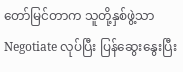တော်မြင်တာက သူတို့နှစ်ဖွဲ့သာ Negotiate လုပ်ပြီး ပြန်ဆွေးနွေးပြီး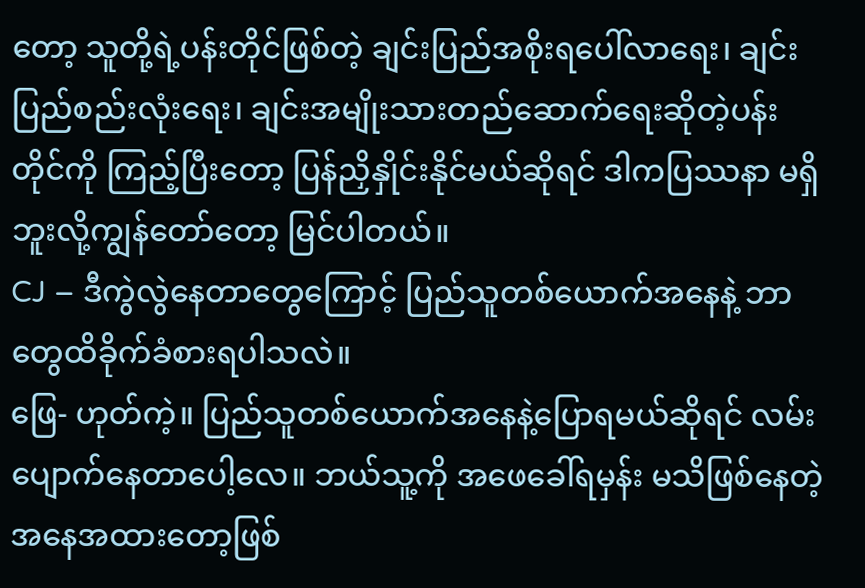တော့ သူတို့ရဲ့ပန်းတိုင်ဖြစ်တဲ့ ချင်းပြည်အစိုးရပေါ်လာရေး၊ ချင်းပြည်စည်းလုံးရေး၊ ချင်းအမျိုးသားတည်ဆောက်ရေးဆိုတဲ့ပန်းတိုင်ကို ကြည့်ပြီးတော့ ပြန်ညှိနှိုင်းနိုင်မယ်ဆိုရင် ဒါကပြဿနာ မရှိဘူးလို့ကျွန်တော်တော့ မြင်ပါတယ်။
CJ – ဒီကွဲလွဲနေတာတွေကြောင့် ပြည်သူတစ်ယောက်အနေနဲ့ ဘာတွေထိခိုက်ခံစားရပါသလဲ။
ဖြေ- ဟုတ်ကဲ့။ ပြည်သူတစ်ယောက်အနေနဲ့ပြောရမယ်ဆိုရင် လမ်းပျောက်နေတာပေါ့လေ။ ဘယ်သူ့ကို အဖေခေါ်ရမှန်း မသိဖြစ်နေတဲ့အနေအထားတော့ဖြစ်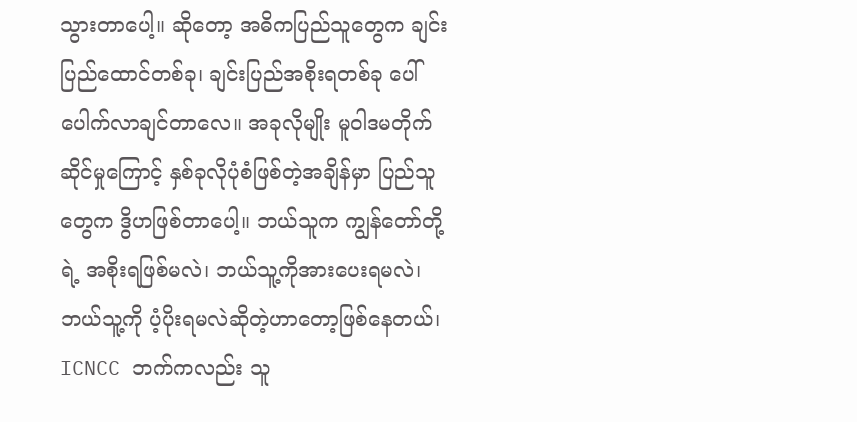သွားတာပေါ့။ ဆိုတော့ အဓိကပြည်သူတွေက ချင်းပြည်ထောင်တစ်ခု၊ ချင်းပြည်အစိုးရတစ်ခု ပေါ်ပေါက်လာချင်တာလေ။ အခုလိုမျိုး မူဝါဒမတိုက်ဆိုင်မှုကြောင့် နှစ်ခုလိုပုံစံဖြစ်တဲ့အချိန်မှာ ပြည်သူတွေက ဒွိဟဖြစ်တာပေါ့။ ဘယ်သူက ကျွန်တော်တို့ရဲ့ အစိုးရဖြစ်မလဲ၊ ဘယ်သူ့ကိုအားပေးရမလဲ၊ ဘယ်သူ့ကို ပံ့ပိုးရမလဲဆိုတဲ့ဟာတော့ဖြစ်နေတယ်၊ ICNCC ဘက်ကလည်း သူ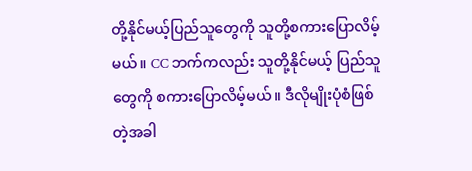တို့နိုင်မယ့်ပြည်သူတွေကို သူတို့စကားပြောလိမ့်မယ်။ CC ဘက်ကလည်း သူတို့နိုင်မယ့် ပြည်သူတွေကို စကားပြောလိမ့်မယ်။ ဒီလိုမျိုးပုံစံဖြစ်တဲ့အခါ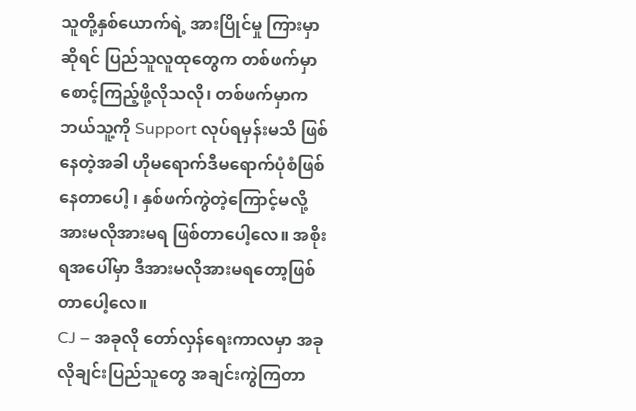သူတို့နှစ်ယောက်ရဲ့ အားပြိုင်မှု ကြားမှာဆိုရင် ပြည်သူလူထုတွေက တစ်ဖက်မှာ စောင့်ကြည့်ဖို့လိုသလို၊ တစ်ဖက်မှာက ဘယ်သူ့ကို Support လုပ်ရမှန်းမသိ ဖြစ်နေတဲ့အခါ ဟိုမရောက်ဒီမရောက်ပုံစံဖြစ်နေတာပေါ့ ၊ နှစ်ဖက်ကွဲတဲ့ကြောင့်မလို့ အားမလိုအားမရ ဖြစ်တာပေါ့လေ။ အစိုးရအပေါ်မှာ ဒီအားမလိုအားမရတော့ဖြစ်တာပေါ့လေ။
CJ – အခုလို တော်လှန်ရေးကာလမှာ အခုလိုချင်းပြည်သူတွေ အချင်းကွဲကြတာ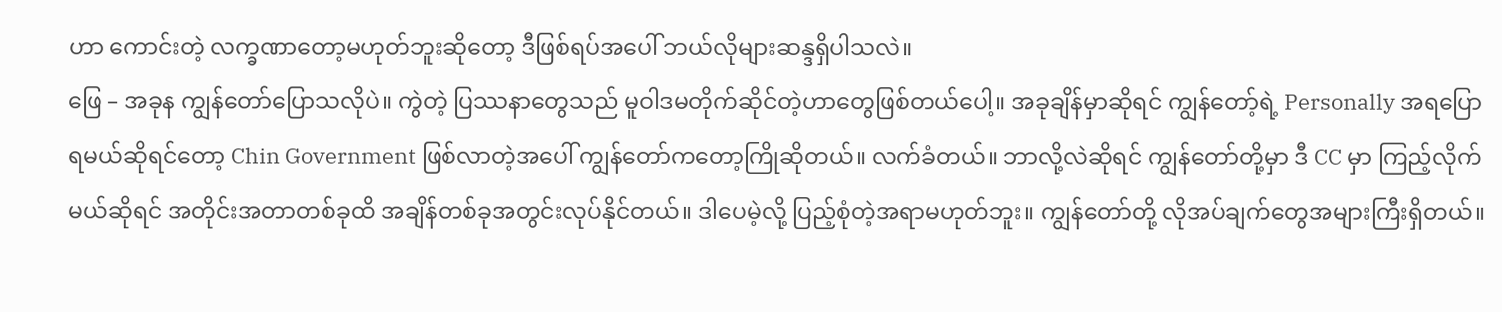ဟာ ကောင်းတဲ့ လက္ခဏာတော့မဟုတ်ဘူးဆိုတော့ ဒီဖြစ်ရပ်အပေါ် ဘယ်လိုများဆန္ဒရှိပါသလဲ။
ဖြေ – အခုန ကျွန်တော်ပြောသလိုပဲ။ ကွဲတဲ့ ပြဿနာတွေသည် မူဝါဒမတိုက်ဆိုင်တဲ့ဟာတွေဖြစ်တယ်ပေါ့။ အခုချိန်မှာဆိုရင် ကျွန်တော့်ရဲ့ Personally အရပြောရမယ်ဆိုရင်တော့ Chin Government ဖြစ်လာတဲ့အပေါ် ကျွန်တော်ကတော့ကြိုဆိုတယ်။ လက်ခံတယ်။ ဘာလို့လဲဆိုရင် ကျွန်တော်တို့မှာ ဒီ CC မှာ ကြည့်လိုက်မယ်ဆိုရင် အတိုင်းအတာတစ်ခုထိ အချိန်တစ်ခုအတွင်းလုပ်နိုင်တယ်။ ဒါပေမဲ့လို့ ပြည့်စုံတဲ့အရာမဟုတ်ဘူး။ ကျွန်တော်တို့ လိုအပ်ချက်တွေအများကြီးရှိတယ်။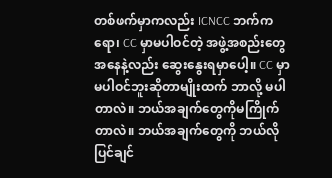တစ်ဖက်မှာကလည်း ICNCC ဘက်ကရော၊ CC မှာမပါဝင်တဲ့ အဖွဲ့အစည်းတွေအနေနဲ့လည်း ဆွေးနွေးရမှာပေါ့။ CC မှာ မပါဝင်ဘူးဆိုတာမျိုးထက် ဘာလို့ မပါတာလဲ။ ဘယ်အချက်တွေကိုမကြိုက်တာလဲ။ ဘယ်အချက်တွေကို ဘယ်လိုပြင်ချင်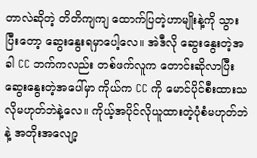တာလဲဆိုတဲ့ တိတိကျကျ ထောက်ပြတဲ့ဟာမျိုးနဲ့ကို သွားပြီးတော့ ဆွေးနွေးရမှာပေါ့လေ။ အဲဒီလို ဆွေးနွေးတဲ့အခါ CC ဘက်ကလည်း တစ်ဖက်လူက တောင်းဆိုလာပြီး ဆွေးနွေးတဲ့အပေါ်မှာ ကိုယ်က CC ကို မောင်ပိုင်စီးထားသလိုမဟုတ်ဘဲနဲ့လေ။ ကိုယ့်အပိုင်လိုယူထားတဲ့ပုံစံမဟုတ်ဘဲနဲ့ အတိုးအလျော့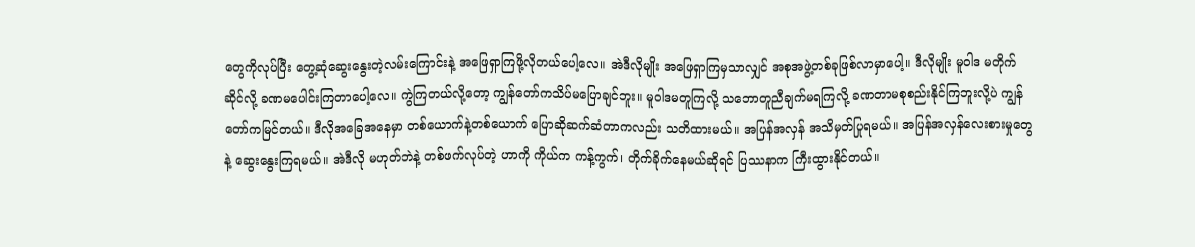တွေကိုလုပ်ပြီး တွေ့ဆုံဆွေးနွေးတဲ့လမ်းကြောင်းနဲ့ အဖြေရှာကြဖို့လိုတယ်ပေါ့လေ။ အဲဒီလိုမျိုး အဖြေရှာကြမှသာလျှင် အစုအဖွဲ့တစ်ခုဖြစ်လာမှာပေါ့။ ဒီလိုမျိုး မူဝါဒ မတိုက်ဆိုင်လို့ ခဏမပေါင်းကြတာပေါ့လေ။ ကွဲကြတယ်လို့တော့ ကျွန်တော်ကသိပ်မပြောချင်ဘူး။ မူဝါဒမတူကြလို့ သဘောတူညီချက်မရကြလို့ ခဏတာမစုစည်းနိုင်ကြဘူးလို့ပဲ ကျွန်တော်ကမြင်တယ်။ ဒီလိုအခြေအနေမှာ တစ်ယောက်နဲ့တစ်ယောက် ပြောဆိုဆက်ဆံတာကလည်း သတိထားမယ်။ အပြန်အလှန် အသိမှတ်ပြုရမယ်။ အပြန်အလှန်လေးစားမှုတွေနဲ့ ဆွေးနွေးကြရမယ်။ အဲဒီလို မဟုတ်ဘဲနဲ့ တစ်ဖက်လုပ်တဲ့ ဟာကို ကိုယ်က ကန့်ကွက်၊ တိုက်ခိုက်နေမယ်ဆိုရင် ပြဿနာက ကြီးထွားနိုင်တယ်။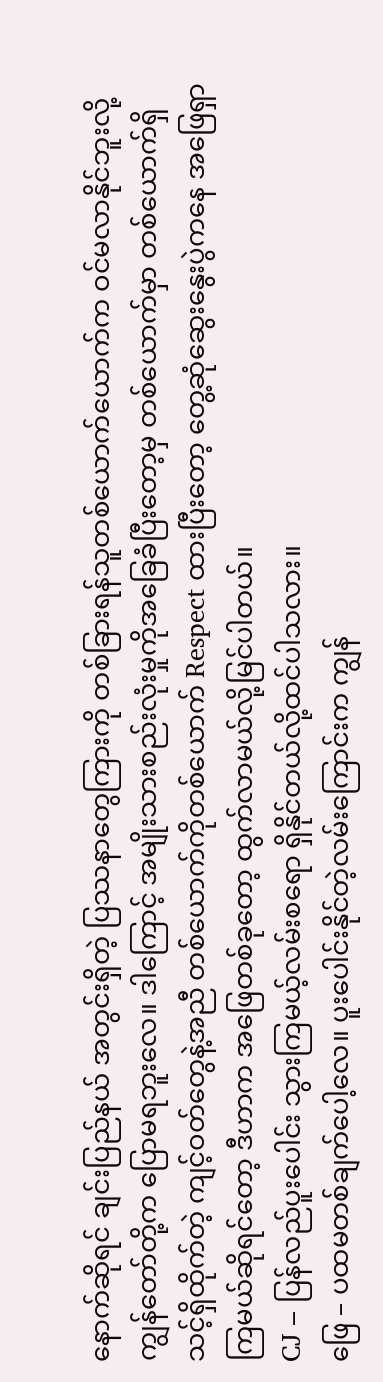နောက်ဆိုရင် ချင်းပြည်နယ် အတွင်းရှိတဲ့ ပြဿနာတွေကြားကို တစ်ခြားရန်သူတစ်ယောက်ယောက်က ဝင်မလာနိုင်ဘူးလို့ ကျွန်တော်တို့က ပြောမရဘူးလေ။ ဒါကြောင့် အမျိုးသားစည်းလုံးမှုကိုအခြေခံပြီးတော့မှ တစ်ယောက်မှာ တစ်ယောက်ရှိသင့်ရှိထိုက်တဲ့ ကျင့်ဝတ်တွေနဲ့အညီ တစ်ယောက်ကိုတစ်ယောက် Respect ထားပြီးတော့ တွေ့ဆုံဆွေးနွေးပွဲကနေ အဖြေရှာကြမယ်ဆိုရင်တော့ ဒီဟာက အဖြေတစ်ခုတော့ ထွက်လာမယ်လို့မြင်ပါတယ်။
CJ – ပြန်လည်ပူးပေါင်း သွားကြမယ့်လမ်းစရော ရှိနိုင်တယ်လို့ထင်ပါသလား။
ဖြေ – ပထမတစ်ချက်ပေါ့လေ။ ပူးပေါင်းနိုင်တဲ့လမ်းကြောင်းက ကျွန်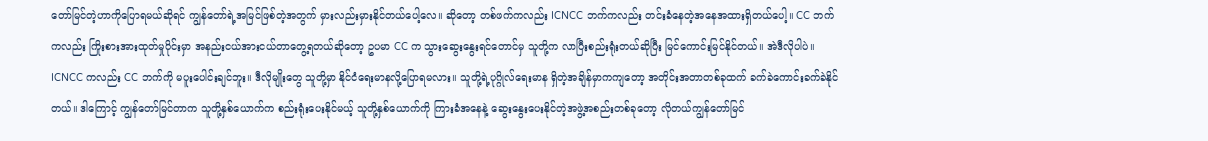တော်မြင်တဲ့ဟာကိုပြောရမယ်ဆိုရင် ကျွန်တော်ရဲ့အမြင်ဖြစ်တဲ့အတွက် မှားလည်းမှားနိုင်တယ်ပေါ့လေ။ ဆိုတော့ တစ်ဖက်ကလည်း ICNCC ဘက်ကလည်း တင်းခံနေတဲ့အနေအထားရှိတယ်ပေါ့။ CC ဘက်ကလည်း ကြိုးစားအားထုတ်မှုပိုင်းမှာ အနည်းငယ်အားငယ်တာတွေ့ရတယ်ဆိုတော့ ဥပမာ CC က သွားဆွေးနွေးရင်တောင်မှ သူတို့က လာပြီးစည်းရုံးတယ်ဆိုပြီး မြင်ကောင်းမြင်နိုင်တယ်။ အဲဒီလိုပါပဲ။ ICNCC ကလည်း CC ဘက်ကို မပူးပေါင်းချင်ဘူး။ ဒီလိုမျိုးတွေ သူတို့မှာ နိုင်ငံရေးမာနလို့ပြောရမလား။ သူတို့ရဲ့ပုဂ္ဂိုလ်ရေးမာန ရှိတဲ့အချိန်မှာကကျတော့ အတိုင်းအတာတစ်ခုထက် ခက်ခဲကောင်းခက်ခဲနိုင်တယ်။ ဒါကြောင့် ကျွန်တော်မြင်တာက သူတို့နှစ်ယောက်က စည်းရုံးပေးနိုင်မယ့် သူတို့နှစ်ယောက်ကို ကြားခံအနေနဲ့ ဆွေးနွေးပေးနိုင်တဲ့အဖွဲ့အစည်းတစ်ခုတော့ လိုတယ်ကျွန်တော်မြင်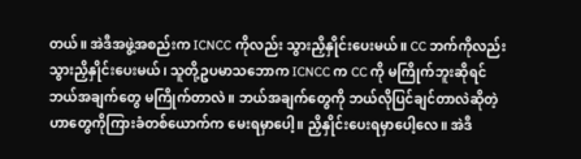တယ်။ အဲဒီအဖွဲ့အစည်းက ICNCC ကိုလည်း သွားညှိနှိုင်းပေးမယ်။ CC ဘက်ကိုလည်း သွားညှိနှိုင်းပေးမယ်၊ သူတို့ဥပမာသဘောက ICNCC က CC ကို မကြိုက်ဘူးဆိုရင် ဘယ်အချက်တွေ မကြိုက်တာလဲ။ ဘယ်အချက်တွေကို ဘယ်လိုပြင်ချင်တာလဲဆိုတဲ့ဟာတွေကိုကြားခံတစ်ယောက်က မေးရမှာပေါ့။ ညှိနှိုင်းပေးရမှာပေါ့လေ။ အဲဒီ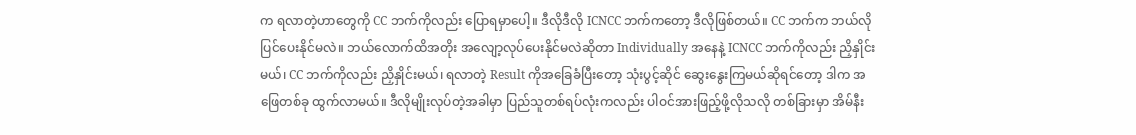က ရလာတဲ့ဟာတွေကို CC ဘက်ကိုလည်း ပြောရမှာပေါ့။ ဒီလိုဒီလို ICNCC ဘက်ကတော့ ဒီလိုဖြစ်တယ်။ CC ဘက်က ဘယ်လိုပြင်ပေးနိုင်မလဲ။ ဘယ်လောက်ထိအတိုး အလျော့လုပ်ပေးနိုင်မလဲဆိုတာ Individually အနေနဲ့ ICNCC ဘက်ကိုလည်း ညှိနှိုင်းမယ်၊ CC ဘက်ကိုလည်း ညှိနှိုင်းမယ်၊ ရလာတဲ့ Result ကိုအခြေခံပြီးတော့ သုံးပွင့်ဆိုင် ဆွေးနွေးကြမယ်ဆိုရင်တော့ ဒါက အဖြေတစ်ခု ထွက်လာမယ်။ ဒီလိုမျိုးလုပ်တဲ့အခါမှာ ပြည်သူတစ်ရပ်လုံးကလည်း ပါဝင်အားဖြည့်ဖို့လိုသလို တစ်ခြားမှာ အိမ်နီး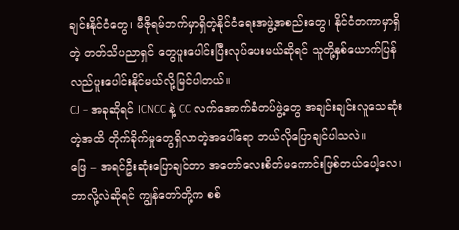ချင်းနိုင်ငံတွေ၊ မီဇိုရမ်ဘက်မှာရှိတဲ့နိုင်ငံရေးအဖွဲ့အစည်းတွေ၊ နိုင်ငံတကာမှာရှိတဲ့ တတ်သိပညာရှင် တွေပူးပေါင်းပြီးလုပ်ပေးမယ်ဆိုရင် သူတို့နှစ်ယောက်ပြန်လည်ပူးပေါင်းနိုင်မယ်လို့မြင်ပါတယ်။
CJ – အခုဆိုရင် ICNCC နဲ့ CC လက်အောက်ခံတပ်ဖွဲ့တွေ အချင်းချင်းလူသေဆုံးတဲ့အထိ တိုက်ခိုက်မှုတွေရှိလာတဲ့အပေါ်ရော ဘယ်လိုပြောချင်ပါသလဲ။
ဖြေ – အရင်ဦးဆုံးပြောချင်တာ အတော်လေးစိတ်မကောင်းဖြစ်တယ်ပေါ့လေ၊ ဘာလို့လဲဆိုရင် ကျွန်တော်တို့က စစ်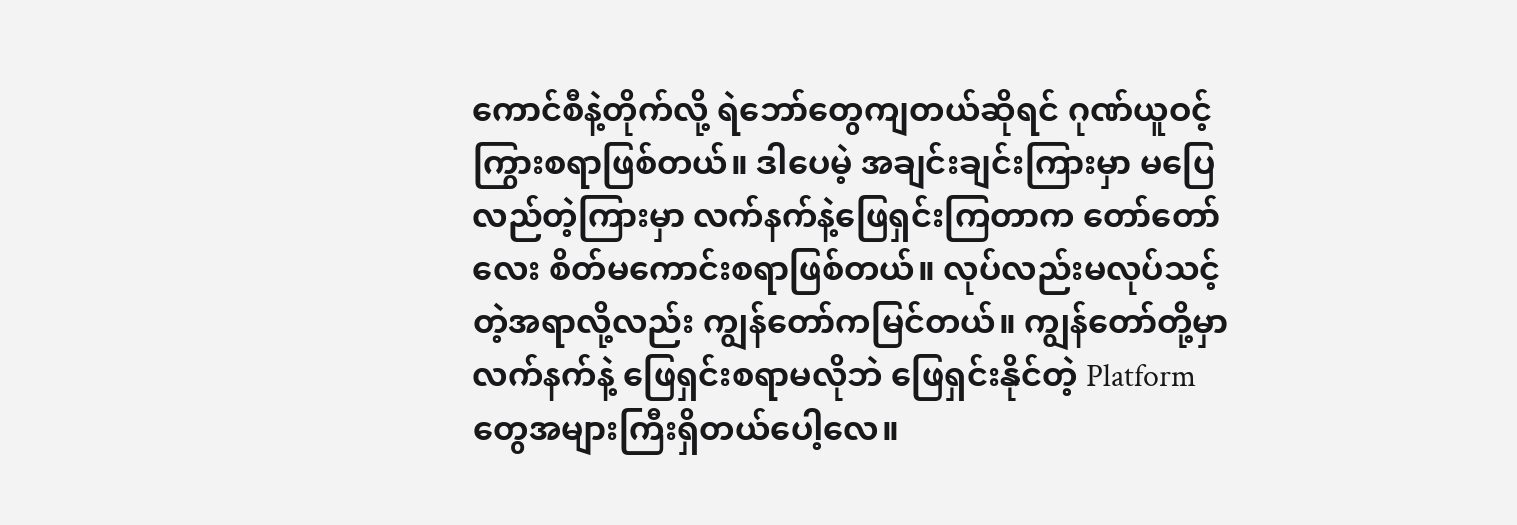ကောင်စီနဲ့တိုက်လို့ ရဲဘော်တွေကျတယ်ဆိုရင် ဂုဏ်ယူဝင့်ကြွားစရာဖြစ်တယ်။ ဒါပေမဲ့ အချင်းချင်းကြားမှာ မပြေလည်တဲ့ကြားမှာ လက်နက်နဲ့ဖြေရှင်းကြတာက တော်တော်လေး စိတ်မကောင်းစရာဖြစ်တယ်။ လုပ်လည်းမလုပ်သင့်တဲ့အရာလို့လည်း ကျွန်တော်ကမြင်တယ်။ ကျွန်တော်တို့မှာ လက်နက်နဲ့ ဖြေရှင်းစရာမလိုဘဲ ဖြေရှင်းနိုင်တဲ့ Platform တွေအများကြီးရှိတယ်ပေါ့လေ။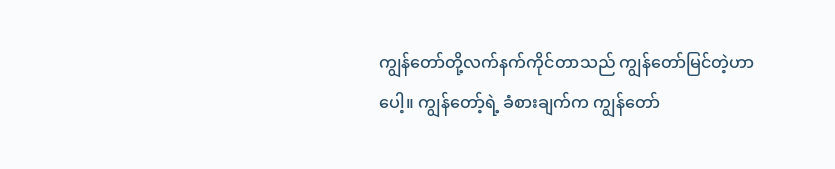ကျွန်တော်တို့လက်နက်ကိုင်တာသည် ကျွန်တော်မြင်တဲ့ဟာပေါ့။ ကျွန်တော့်ရဲ့ ခံစားချက်က ကျွန်တော်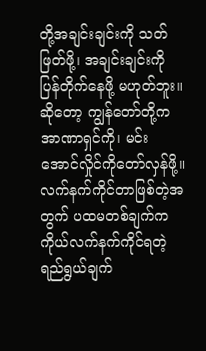တို့အချင်းချင်းကို သတ်ဖြတ်ဖို့၊ အချင်းချင်းကို ပြန်တိုက်နေဖို့ မဟုတ်ဘူး။ ဆိုတော့ ကျွန်တော်တို့က အာဏာရှင်ကို၊ မင်းအောင်လှိုင်ကိုတော်လှန်ဖို့။ လက်နက်ကိုင်တာဖြစ်တဲ့အတွက် ပထမတစ်ချက်က ကိုယ်လက်နက်ကိုင်ရတဲ့ ရည်ရွယ်ချက်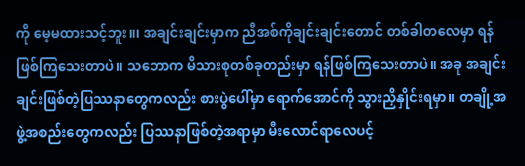ကို မေ့မထားသင့်ဘူး။၊ အချင်းချင်းမှာက ညီအစ်ကိုချင်းချင်းတောင် တစ်ခါတလေမှာ ရန်ဖြစ်ကြသေးတာပဲ။ သဘောက မိသားစုတစ်ခုတည်းမှာ ရန်ဖြစ်ကြသေးတာပဲ။ အခု အချင်းချင်းဖြစ်တဲ့ပြဿနာတွေကလည်း စားပွဲပေါ်မှာ ရောက်အောင်ကို သွားညှိနှိုင်းရမှာ။ တချို့အဖွဲ့အစည်းတွေကလည်း ပြဿနာဖြစ်တဲ့အရာမှာ မီးလောင်ရာလေပင့်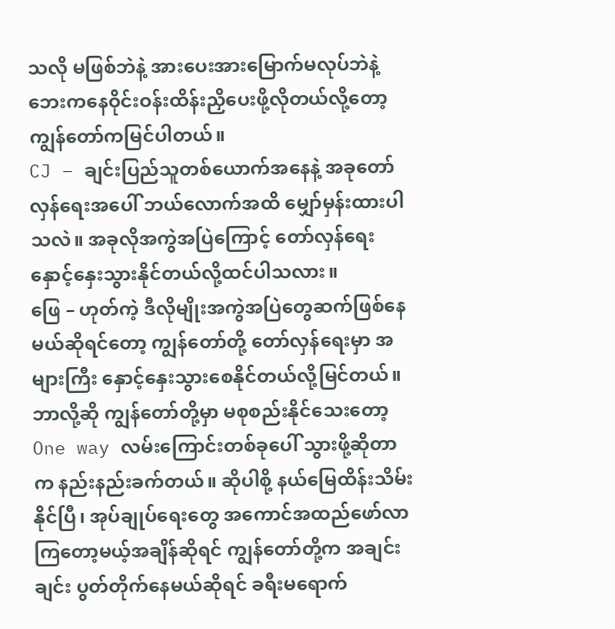သလို မဖြစ်ဘဲနဲ့ အားပေးအားမြောက်မလုပ်ဘဲနဲ့ ဘေးကနေဝိုင်းဝန်းထိန်းညှိပေးဖို့လိုတယ်လို့တော့ ကျွန်တော်ကမြင်ပါတယ်။
CJ – ချင်းပြည်သူတစ်ယောက်အနေနဲ့ အခုတော်လှန်ရေးအပေါ် ဘယ်လောက်အထိ မျှော်မှန်းထားပါသလဲ။ အခုလိုအကွဲအပြဲကြောင့် တော်လှန်ရေးနှောင့်နှေးသွားနိုင်တယ်လို့ထင်ပါသလား။
ဖြေ – ဟုတ်ကဲ့ ဒီလိုမျိုးအကွဲအပြဲတွေဆက်ဖြစ်နေမယ်ဆိုရင်တော့ ကျွန်တော်တို့ တော်လှန်ရေးမှာ အများကြီး နှောင့်နှေးသွားစေနိုင်တယ်လို့မြင်တယ်။ ဘာလို့ဆို ကျွန်တော်တို့မှာ မစုစည်းနိုင်သေးတော့ One way လမ်းကြောင်းတစ်ခုပေါ် သွားဖို့ဆိုတာက နည်းနည်းခက်တယ်။ ဆိုပါစို့ နယ်မြေထိန်းသိမ်းနိုင်ပြီ၊ အုပ်ချုပ်ရေးတွေ အကောင်အထည်ဖော်လာကြတော့မယ့်အချိန်ဆိုရင် ကျွန်တော်တို့က အချင်းချင်း ပွတ်တိုက်နေမယ်ဆိုရင် ခရီးမရောက်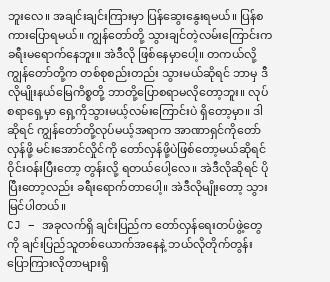ဘူးလေ။ အချင်းချင်းကြားမှာ ပြန်ဆွေးနွေးရမယ်။ ပြန်စကားပြောရမယ်။ ကျွန်တော်တို့ သွားချင်တဲ့လမ်းကြောင်းက ခရီးမရောက်နေဘူး။ အဲဒီလို ဖြစ်နေမှာပေါ့။ တကယ်လို့ ကျွန်တော်တို့က တစ်စုစည်းတည်း သွားမယ်ဆိုရင် ဘာမှ ဒီလိုမျိုးနယ်မြေကိစ္စတို့ ဘာတို့ပြောစရာမလိုတော့ဘူး။ လုပ်စရာရှေ့မှာ ရှေ့ကိုသွားမယ့်လမ်းကြောင်းပဲ ရှိတော့မှာ။ ဒါဆိုရင် ကျွန်တော်တို့လုပ်မယ့်အရာက အာဏာရှင်ကိုတော်လှန်ဖို့ မင်းအောင်လှိုင်ကို တော်လှန်ဖို့ပဲဖြစ်တော့မယ်ဆိုရင် ဝိုင်းဝန်းပြီးတော့ တွန်းလို့ ရတယ်ပေါ့လေ။ အဲဒီလိုဆိုရင် ပိုပြီးတော့လည်း ခရီးရောက်တာပေါ့။ အဲဒီလိုမျိုးတော့ သွားမြင်ပါတယ်။
CJ – အခုလက်ရှိ ချင်းပြည်က တော်လှန်ရေးတပ်ဖွဲ့တွေကို ချင်းပြည်သူတစ်ယောက်အနေနဲ့ ဘယ်လိုတိုက်တွန်းပြောကြားလိုတာများရှိ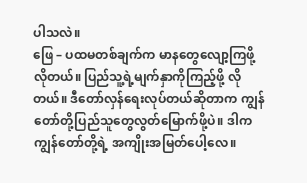ပါသလဲ။
ဖြေ – ပထမတစ်ချက်က မာနတွေလျော့ကြဖို့လိုတယ်။ ပြည်သူ့ရဲ့မျက်နှာကိုကြည့်ဖို့ လိုတယ်။ ဒီတော်လှန်ရေးလုပ်တယ်ဆိုတာက ကျွန်တော်တို့ပြည်သူတွေလွတ်မြောက်ဖို့ပဲ။ ဒါက ကျွန်တော်တို့ရဲ့ အကျိုးအမြတ်ပေါ့လေ။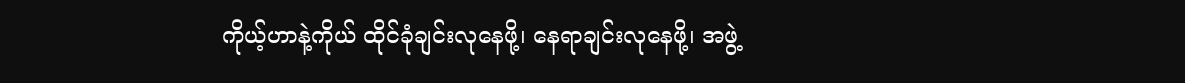ကိုယ့်ဟာနဲ့ကိုယ် ထိုင်ခုံချင်းလုနေဖို့၊ နေရာချင်းလုနေဖို့၊ အဖွဲ့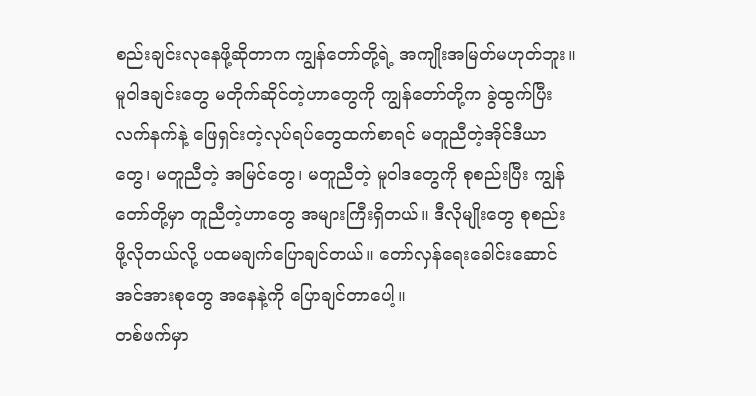စည်းချင်းလုနေဖို့ဆိုတာက ကျွန်တော်တို့ရဲ့ အကျိုးအမြတ်မဟုတ်ဘူး။ မူဝါဒချင်းတွေ မတိုက်ဆိုင်တဲ့ဟာတွေကို ကျွန်တော်တို့က ခွဲထွက်ပြီးလက်နက်နဲ့ ဖြေရှင်းတဲ့လုပ်ရပ်တွေထက်စာရင် မတူညီတဲ့အိုင်ဒီယာတွေ၊ မတူညီတဲ့ အမြင်တွေ၊ မတူညီတဲ့ မူဝါဒတွေကို စုစည်းပြီး ကျွန်တော်တို့မှာ တူညီတဲ့ဟာတွေ အများကြီးရှိတယ်။ ဒီလိုမျိုးတွေ စုစည်းဖို့လိုတယ်လို့ ပထမချက်ပြောချင်တယ်။ တော်လှန်ရေးခေါင်းဆောင်အင်အားစုတွေ အနေနဲ့ကို ပြောချင်တာပေါ့။
တစ်ဖက်မှာ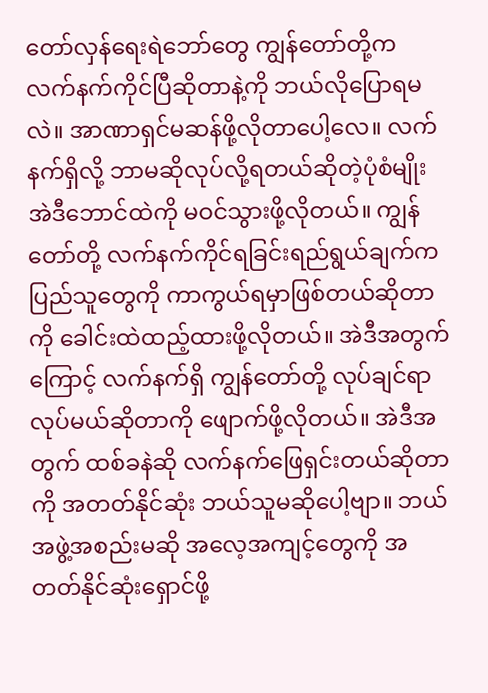တော်လှန်ရေးရဲဘော်တွေ ကျွန်တော်တို့က လက်နက်ကိုင်ပြီဆိုတာနဲ့ကို ဘယ်လိုပြောရမလဲ။ အာဏာရှင်မဆန်ဖို့လိုတာပေါ့လေ။ လက်နက်ရှိလို့ ဘာမဆိုလုပ်လို့ရတယ်ဆိုတဲ့ပုံစံမျိုး အဲဒီဘောင်ထဲကို မဝင်သွားဖို့လိုတယ်။ ကျွန်တော်တို့ လက်နက်ကိုင်ရခြင်းရည်ရွယ်ချက်က ပြည်သူတွေကို ကာကွယ်ရမှာဖြစ်တယ်ဆိုတာကို ခေါင်းထဲထည့်ထားဖို့လိုတယ်။ အဲဒီအတွက်ကြောင့် လက်နက်ရှိ ကျွန်တော်တို့ လုပ်ချင်ရာလုပ်မယ်ဆိုတာကို ဖျောက်ဖို့လိုတယ်။ အဲဒီအတွက် ထစ်ခနဲဆို လက်နက်ဖြေရှင်းတယ်ဆိုတာကို အတတ်နိုင်ဆုံး ဘယ်သူမဆိုပေါ့ဗျာ။ ဘယ်အဖွဲ့အစည်းမဆို အလေ့အကျင့်တွေကို အတတ်နိုင်ဆုံးရှောင်ဖို့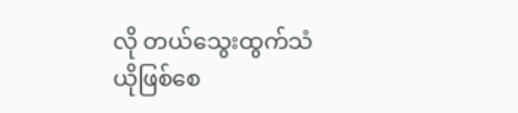လို တယ်သွေးထွက်သံယိုဖြစ်စေ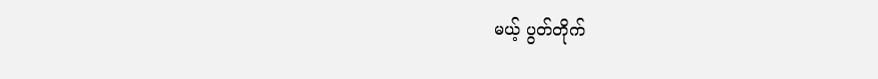မယ့် ပွတ်တိုက်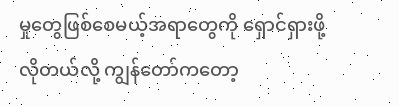မှုတွေဖြစ်စေမယ့်အရာတွေကို ရှောင်ရှားဖို့လိုတယ်လို့ ကျွန်တော်ကတော့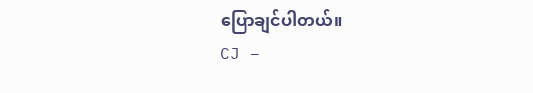ပြောချင်ပါတယ်။
CJ –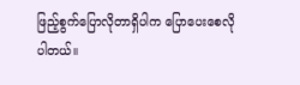ဖြည့်စွက်ပြောလိုတာရှိပါက ပြောပေးစေလိုပါတယ်။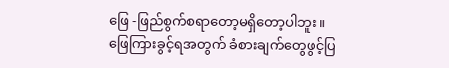ဖြေ -ဖြည်စွက်စရာတော့မရှိတော့ပါဘူး။ ဖြေကြားခွင့်ရအတွက် ခံစားချက်တွေဖွင့်ပြ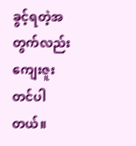ခွင့်ရတဲ့အတွက်လည်း ကျေးဇူးတင်ပါတယ်။